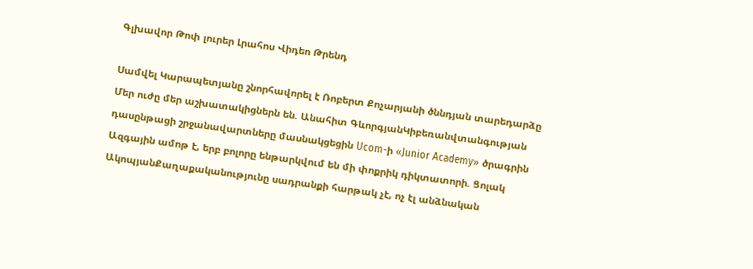Գլխավոր Թոփ լուրեր Լրահոս Վիդեո Թրենդ

Սամվել Կարապետյանը շնորհավորել է Ռոբերտ Քոչարյանի ծննդյան տարեդարձը Մեր ուժը մեր աշխատակիցներն են. Անահիտ ԳևորգյանԿիբեռանվտանգության դասընթացի շրջանավարտները մասնակցեցին Ucom-ի «Junior Academy» ծրագրին Ազգային ամոթ է, երբ բոլորը ենթարկվում են մի փոքրիկ դիկտատորի. Ցոլակ ԱկոպյանՔաղաքականությունը սադրանքի հարթակ չէ, ոչ էլ անձնական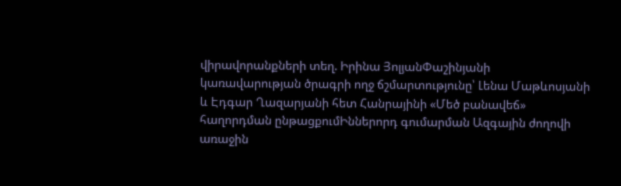վիրավորանքների տեղ. Իրինա ՅոլյանՓաշինյանի կառավարության ծրագրի ողջ ճշմարտությունը՝ Լենա Մաթևոսյանի և Էդգար Ղազարյանի հետ Հանրայինի «Մեծ բանավեճ» հաղորդման ընթացքումԻններորդ գումարման Ազգային ժողովի առաջին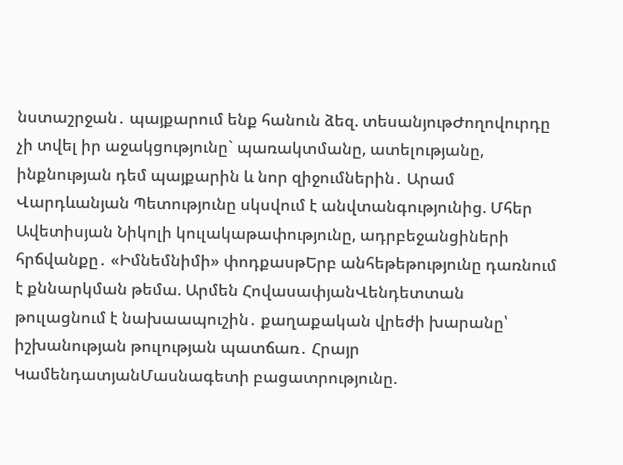նստաշրջան․ պայքարում ենք հանուն ձեզ. տեսանյութԺողովուրդը չի տվել իր աջակցությունը` պառակտմանը, ատելությանը, ինքնության դեմ պայքարին և նոր զիջումներին․ Արամ Վարդևանյան Պետությունը սկսվում է անվտանգությունից. Մհեր Ավետիսյան Նիկոլի կուլակաթափությունը, ադրբեջանցիների հրճվանքը․ «Իմնեմնիմի» փոդքասթԵրբ անհեթեթությունը դառնում է քննարկման թեմա. Արմեն ՀովասափյանՎենդետտան թուլացնում է նախաապուշին․ քաղաքական վրեժի խարանը՝ իշխանության թուլության պատճառ․ Հրայր ԿամենդատյանՄասնագետի բացատրությունը.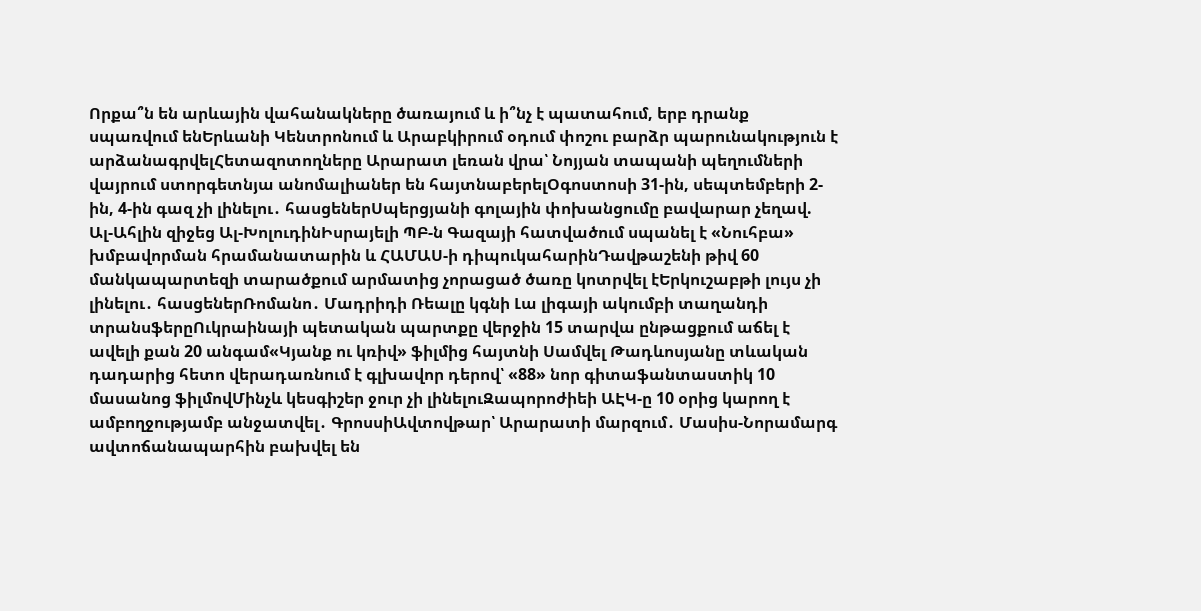Որքա՞ն են արևային վահանակները ծառայում և ի՞նչ է պատահում, երբ դրանք սպառվում ենԵրևանի Կենտրոնում և Արաբկիրում օդում փոշու բարձր պարունակություն է արձանագրվելՀետազոտողները Արարատ լեռան վրա՝ Նոյյան տապանի պեղումների վայրում ստորգետնյա անոմալիաներ են հայտնաբերելՕգոստոսի 31-ին, սեպտեմբերի 2-ին, 4-ին գազ չի լինելու․ հասցեներՍպերցյանի գոլային փոխանցումը բավարար չեղավ. Ալ-Ահլին զիջեց Ալ-ԽոլուդինԻսրայելի ՊԲ-ն Գազայի հատվածում սպանել է «Նուհբա» խմբավորման հրամանատարին և ՀԱՄԱՍ-ի դիպուկահարինԴավթաշենի թիվ 60 մանկապարտեզի տարածքում արմատից չորացած ծառը կոտրվել էԵրկուշաբթի լույս չի լինելու․ հասցեներՌոմանո․ Մադրիդի Ռեալը կգնի Լա լիգայի ակումբի տաղանդի տրանսֆերըՈւկրաինայի պետական պարտքը վերջին 15 տարվա ընթացքում աճել է ավելի քան 20 անգամ«Կյանք ու կռիվ» ֆիլմից հայտնի Սամվել Թադևոսյանը տևական դադարից հետո վերադառնում է գլխավոր դերով՝ «88» նոր գիտաֆանտաստիկ 10 մասանոց ֆիլմովՄինչև կեսգիշեր ջուր չի լինելուԶապորոժիեի ԱԷԿ-ը 10 օրից կարող է ամբողջությամբ անջատվել․ ԳրոսսիԱվտովթար՝ Արարատի մարզում․ Մասիս-Նորամարգ ավտոճանապարհին բախվել են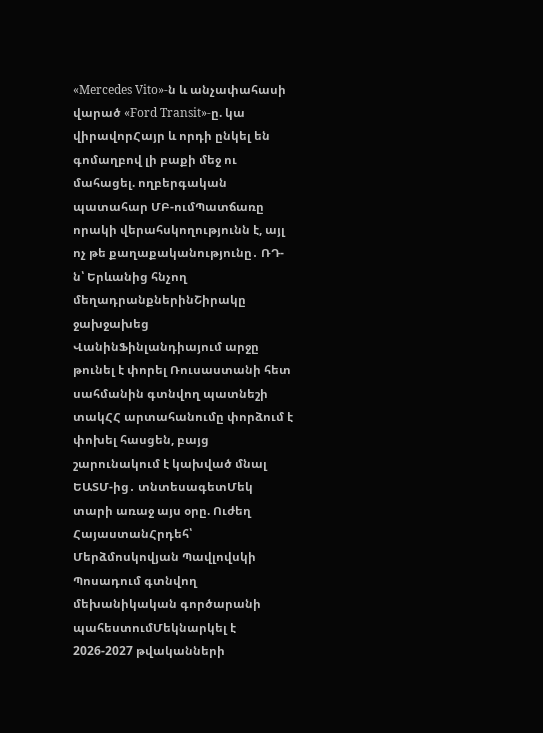«Mercedes Vito»-ն և անչափահասի վարած «Ford Transit»-ը. կա վիրավորՀայր և որդի ընկել են գոմաղբով լի բաքի մեջ ու մահացել. ողբերգական պատահար ՄԲ-ումՊատճառը որակի վերահսկողությունն է, այլ ոչ թե քաղաքականությունը․ ՌԴ-ն՝ Երևանից հնչող մեղադրանքներինՇիրակը ջախջախեց ՎանինՖինլանդիայում արջը թունել է փորել Ռուսաստանի հետ սահմանին գտնվող պատնեշի տակՀՀ արտահանումը փորձում է փոխել հասցեն, բայց շարունակում է կախված մնալ ԵԱՏՄ-ից․ տնտեսագետՄեկ տարի առաջ այս օրը. Ուժեղ ՀայաստանՀրդեհ՝ Մերձմոսկովյան Պավլովսկի Պոսադում գտնվող մեխանիկական գործարանի պահեստումՄեկնարկել է 2026-2027 թվականների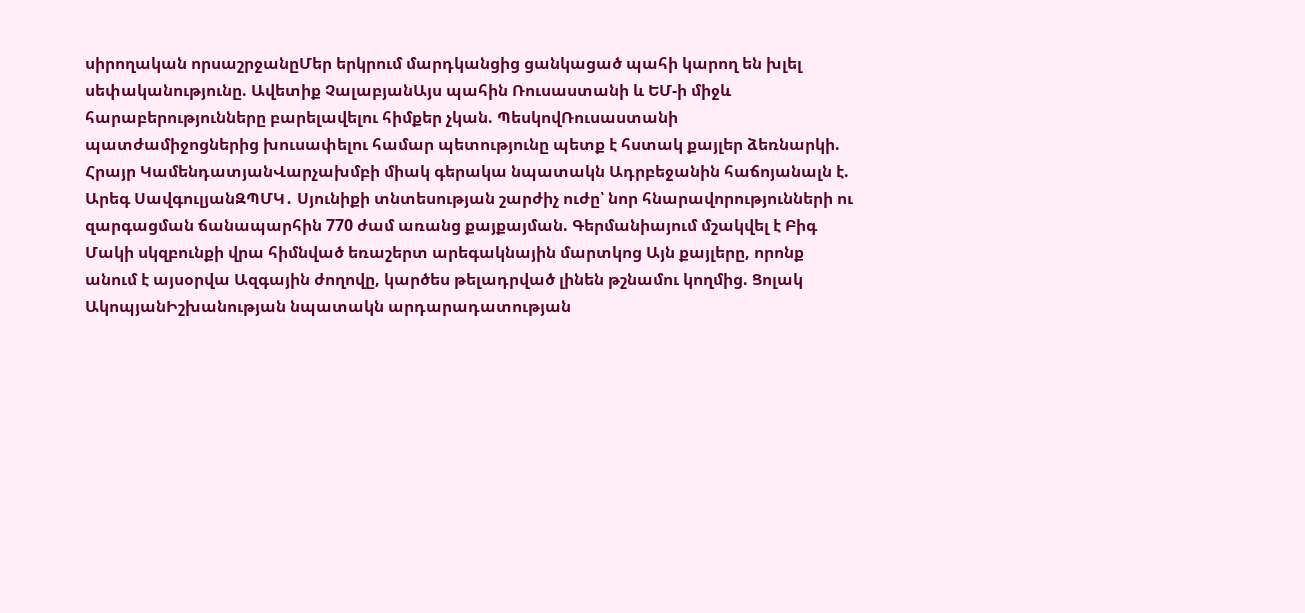սիրողական որսաշրջանըՄեր երկրում մարդկանցից ցանկացած պահի կարող են խլել սեփականությունը. Ավետիք ՉալաբյանԱյս պահին Ռուսաստանի և ԵՄ-ի միջև հարաբերությունները բարելավելու հիմքեր չկան. ՊեսկովՌուսաստանի պատժամիջոցներից խուսափելու համար պետությունը պետք է հստակ քայլեր ձեռնարկի. Հրայր ԿամենդատյանՎարչախմբի միակ գերակա նպատակն Ադրբեջանին հաճոյանալն է. Արեգ ՍավգուլյանԶՊՄԿ․ Սյունիքի տնտեսության շարժիչ ուժը՝ նոր հնարավորությունների ու զարգացման ճանապարհին 770 ժամ առանց քայքայման. Գերմանիայում մշակվել է Բիգ Մակի սկզբունքի վրա հիմնված եռաշերտ արեգակնային մարտկոց Այն քայլերը, որոնք անում է այսօրվա Ազգային ժողովը, կարծես թելադրված լինեն թշնամու կողմից. Ցոլակ ԱկոպյանԻշխանության նպատակն արդարադատության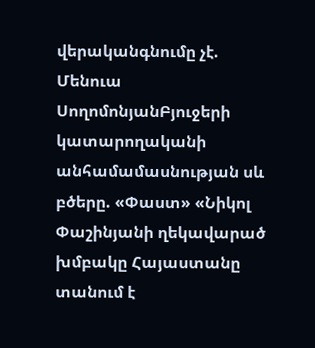վերականգնումը չէ. Մենուա ՍողոմոնյանԲյուջերի կատարողականի անհամամասնության սև բծերը. «Փաստ» «Նիկոլ Փաշինյանի ղեկավարած խմբակը Հայաստանը տանում է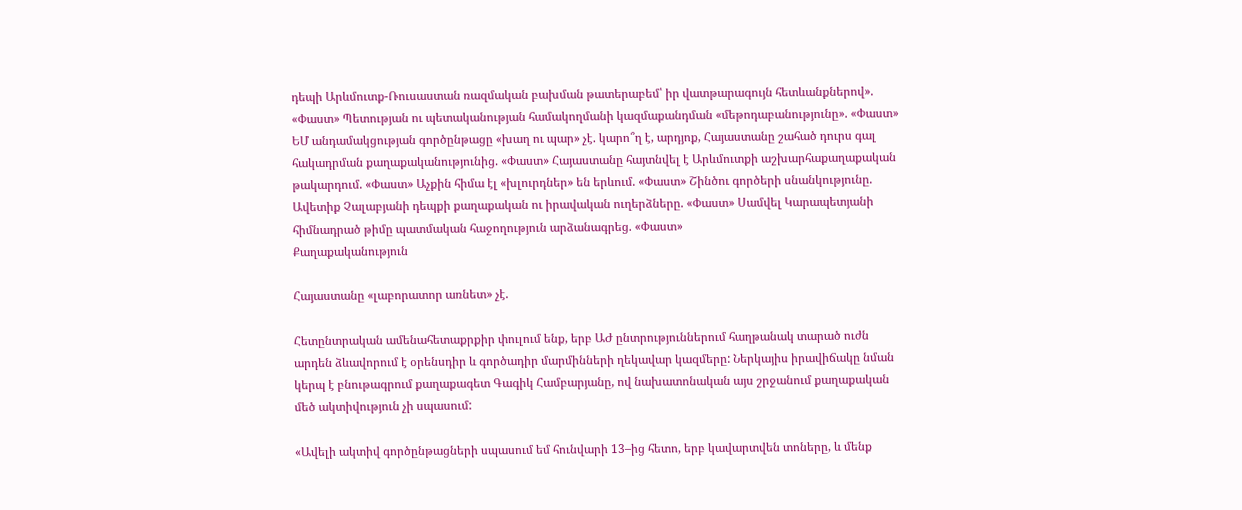դեպի Արևմուտք-Ռուսաստան ռազմական բախման թատերաբեմ՝ իր վատթարագույն հետևանքներով». «Փաստ» Պետության ու պետականության համակողմանի կազմաքանդման «մեթոդաբանությունը». «Փաստ» ԵՄ անդամակցության գործընթացը «խաղ ու պար» չէ. կարո՞ղ է, արդյոք, Հայաստանը շահած դուրս գալ հակադրման քաղաքականությունից. «Փաստ» Հայաստանը հայտնվել է Արևմուտքի աշխարհաքաղաքական թակարդում. «Փաստ» Աչքին հիմա էլ «խլուրդներ» են երևում. «Փաստ» Շինծու գործերի սնանկությունը. Ավետիք Չալաբյանի դեպքի քաղաքական ու իրավական ուղերձները. «Փաստ» Սամվել Կարապետյանի հիմնադրած թիմը պատմական հաջողություն արձանագրեց. «Փաստ»
Քաղաքականություն

Հայաստանը «լաբորատոր առնետ» չէ.

Հետընտրական ամենահետաքրքիր փուլում ենք, երբ ԱԺ ընտրություններում հաղթանակ տարած ուժն արդեն ձևավորում է օրենսդիր և գործադիր մարմինների ղեկավար կազմերը: Ներկայիս իրավիճակը նման կերպ է բնութագրում քաղաքագետ Գագիկ Համբարյանը, ով նախատոնական այս շրջանում քաղաքական մեծ ակտիվություն չի սպասում:

«Ավելի ակտիվ գործընթացների սպասում եմ հունվարի 13–ից հետո, երբ կավարտվեն տոները, և մենք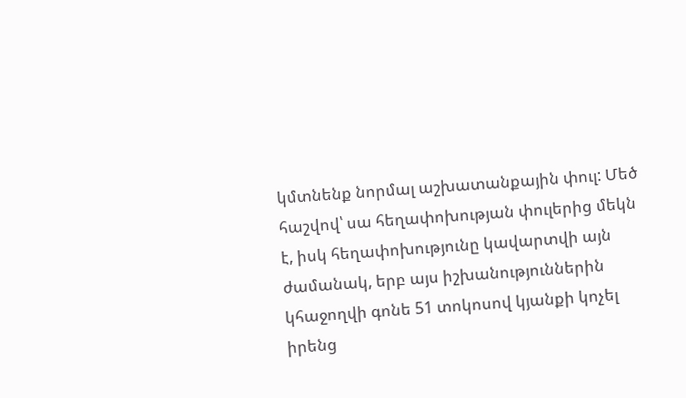կմտնենք նորմալ աշխատանքային փուլ: Մեծ հաշվով՝ սա հեղափոխության փուլերից մեկն է, իսկ հեղափոխությունը կավարտվի այն ժամանակ, երբ այս իշխանություններին կհաջողվի գոնե 51 տոկոսով կյանքի կոչել իրենց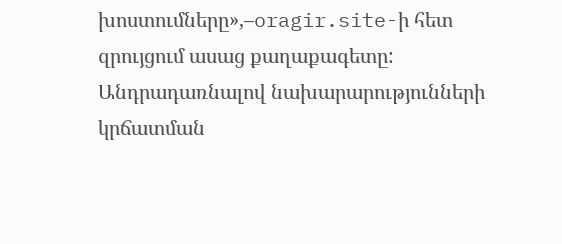խոստումները»,–oragir.site-ի հետ զրույցում ասաց քաղաքագետը:
Անդրադառնալով նախարարությունների կրճատման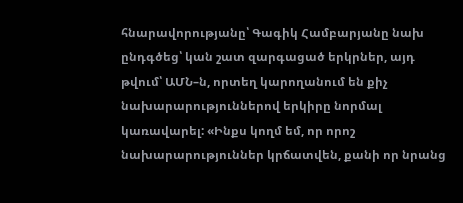հնարավորությանը՝ Գագիկ Համբարյանը նախ ընդգծեց՝ կան շատ զարգացած երկրներ, այդ թվում՝ ԱՄՆ–ն, որտեղ կարողանում են քիչ նախարարություններով երկիրը նորմալ կառավարել: «Ինքս կողմ եմ, որ որոշ նախարարություններ կրճատվեն, քանի որ նրանց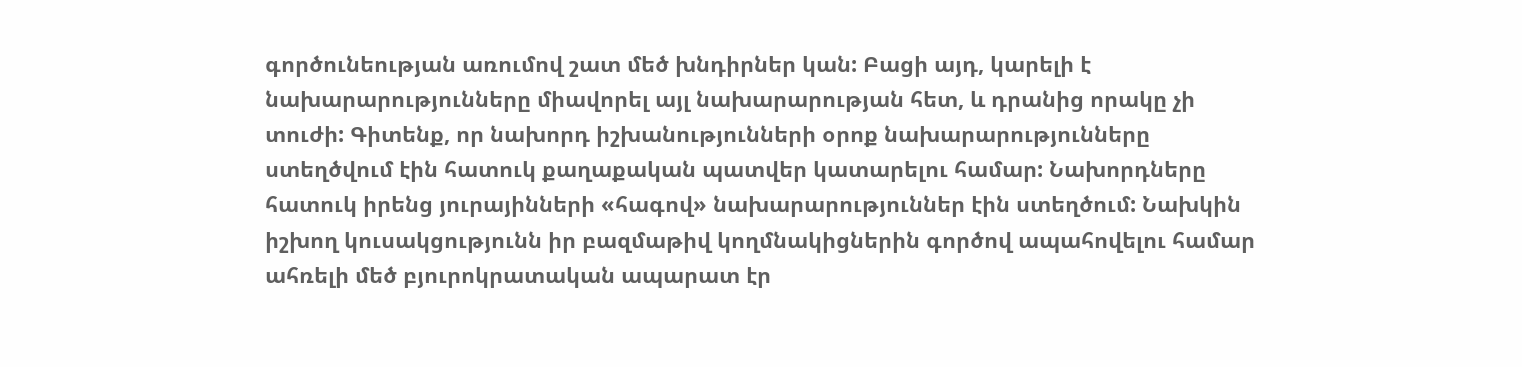գործունեության առումով շատ մեծ խնդիրներ կան: Բացի այդ, կարելի է նախարարությունները միավորել այլ նախարարության հետ, և դրանից որակը չի տուժի: Գիտենք, որ նախորդ իշխանությունների օրոք նախարարությունները ստեղծվում էին հատուկ քաղաքական պատվեր կատարելու համար: Նախորդները հատուկ իրենց յուրայինների «հագով» նախարարություններ էին ստեղծում: Նախկին իշխող կուսակցությունն իր բազմաթիվ կողմնակիցներին գործով ապահովելու համար ահռելի մեծ բյուրոկրատական ապարատ էր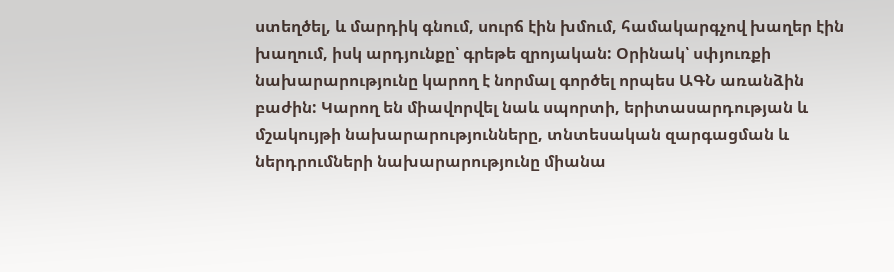ստեղծել, և մարդիկ գնում, սուրճ էին խմում, համակարգչով խաղեր էին խաղում, իսկ արդյունքը՝ գրեթե զրոյական: Օրինակ՝ սփյուռքի նախարարությունը կարող է նորմալ գործել որպես ԱԳՆ առանձին բաժին: Կարող են միավորվել նաև սպորտի, երիտասարդության և մշակույթի նախարարությունները, տնտեսական զարգացման և ներդրումների նախարարությունը միանա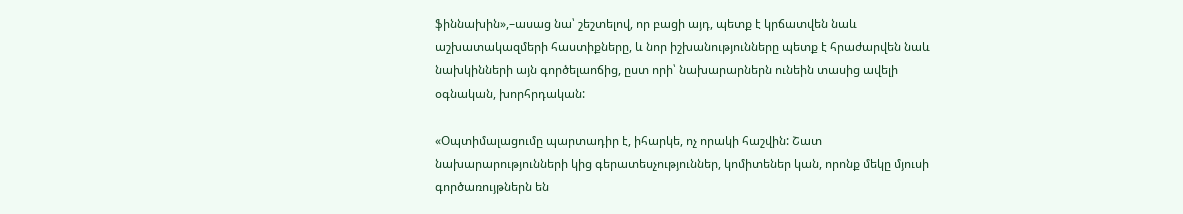ֆիննախին»,–ասաց նա՝ շեշտելով, որ բացի այդ, պետք է կրճատվեն նաև աշխատակազմերի հաստիքները, և նոր իշխանությունները պետք է հրաժարվեն նաև նախկինների այն գործելաոճից, ըստ որի՝ նախարարներն ունեին տասից ավելի օգնական, խորհրդական:

«Օպտիմալացումը պարտադիր է, իհարկե, ոչ որակի հաշվին: Շատ նախարարությունների կից գերատեսչություններ, կոմիտեներ կան, որոնք մեկը մյուսի գործառույթներն են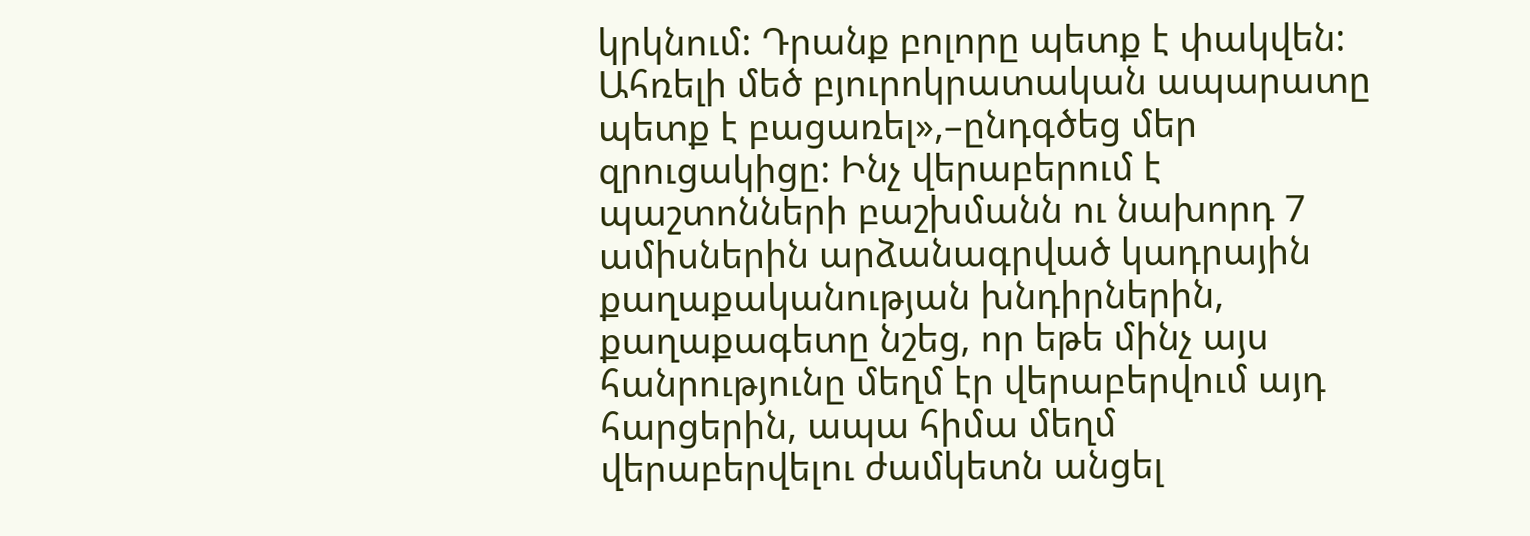կրկնում: Դրանք բոլորը պետք է փակվեն: Ահռելի մեծ բյուրոկրատական ապարատը պետք է բացառել»,–ընդգծեց մեր զրուցակիցը: Ինչ վերաբերում է պաշտոնների բաշխմանն ու նախորդ 7 ամիսներին արձանագրված կադրային քաղաքականության խնդիրներին, քաղաքագետը նշեց, որ եթե մինչ այս հանրությունը մեղմ էր վերաբերվում այդ հարցերին, ապա հիմա մեղմ վերաբերվելու ժամկետն անցել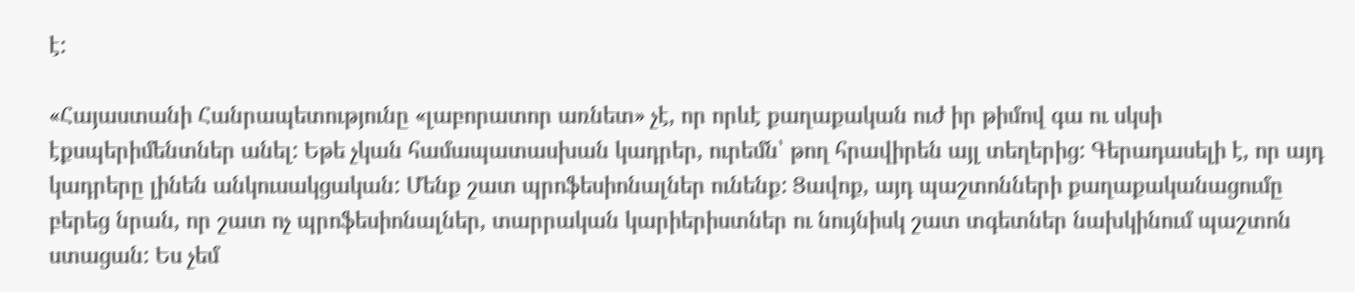է:

«Հայաստանի Հանրապետությունը «լաբորատոր առնետ» չէ, որ որևէ քաղաքական ուժ իր թիմով գա ու սկսի էքսպերիմենտներ անել: Եթե չկան համապատասխան կադրեր, ուրեմն՝ թող հրավիրեն այլ տեղերից: Գերադասելի է, որ այդ կադրերը լինեն անկուսակցական: Մենք շատ պրոֆեսիոնալներ ունենք: Ցավոք, այդ պաշտոնների քաղաքականացումը բերեց նրան, որ շատ ոչ պրոֆեսիոնալներ, տարրական կարիերիստներ ու նույնիսկ շատ տգետներ նախկինում պաշտոն ստացան: Ես չեմ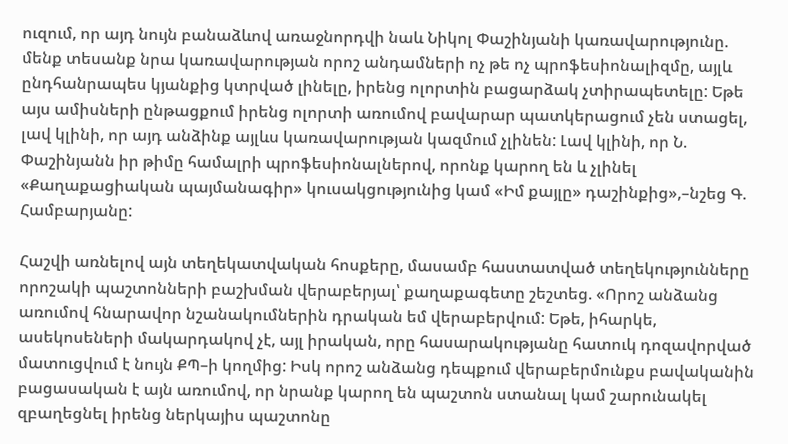ուզում, որ այդ նույն բանաձևով առաջնորդվի նաև Նիկոլ Փաշինյանի կառավարությունը. մենք տեսանք նրա կառավարության որոշ անդամների ոչ թե ոչ պրոֆեսիոնալիզմը, այլև ընդհանրապես կյանքից կտրված լինելը, իրենց ոլորտին բացարձակ չտիրապետելը: Եթե այս ամիսների ընթացքում իրենց ոլորտի առումով բավարար պատկերացում չեն ստացել, լավ կլինի, որ այդ անձինք այլևս կառավարության կազմում չլինեն: Լավ կլինի, որ Ն. Փաշինյանն իր թիմը համալրի պրոֆեսիոնալներով, որոնք կարող են և չլինել «Քաղաքացիական պայմանագիր» կուսակցությունից կամ «Իմ քայլը» դաշինքից»,–նշեց Գ. Համբարյանը:

Հաշվի առնելով այն տեղեկատվական հոսքերը, մասամբ հաստատված տեղեկությունները որոշակի պաշտոնների բաշխման վերաբերյալ՝ քաղաքագետը շեշտեց. «Որոշ անձանց առումով հնարավոր նշանակումներին դրական եմ վերաբերվում: Եթե, իհարկե, ասեկոսեների մակարդակով չէ, այլ իրական, որը հասարակությանը հատուկ դոզավորված մատուցվում է նույն ՔՊ–ի կողմից: Իսկ որոշ անձանց դեպքում վերաբերմունքս բավականին բացասական է այն առումով, որ նրանք կարող են պաշտոն ստանալ կամ շարունակել զբաղեցնել իրենց ներկայիս պաշտոնը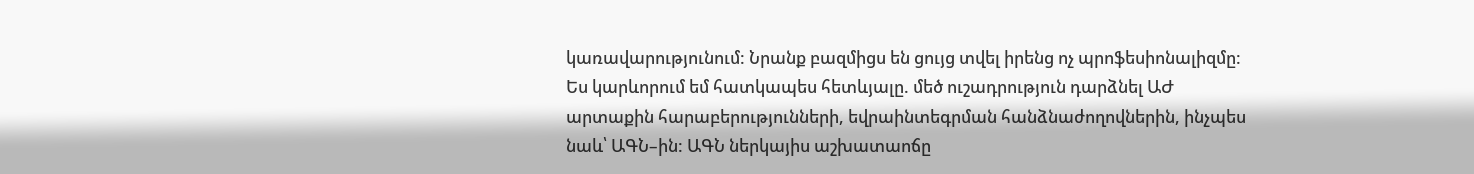կառավարությունում: Նրանք բազմիցս են ցույց տվել իրենց ոչ պրոֆեսիոնալիզմը: Ես կարևորում եմ հատկապես հետևյալը. մեծ ուշադրություն դարձնել ԱԺ արտաքին հարաբերությունների, եվրաինտեգրման հանձնաժողովներին, ինչպես նաև՝ ԱԳՆ–ին: ԱԳՆ ներկայիս աշխատաոճը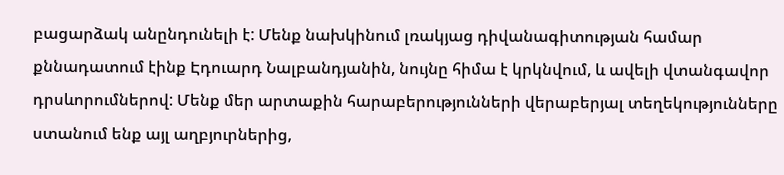բացարձակ անընդունելի է: Մենք նախկինում լռակյաց դիվանագիտության համար քննադատում էինք Էդուարդ Նալբանդյանին, նույնը հիմա է կրկնվում, և ավելի վտանգավոր դրսևորումներով: Մենք մեր արտաքին հարաբերությունների վերաբերյալ տեղեկությունները ստանում ենք այլ աղբյուրներից,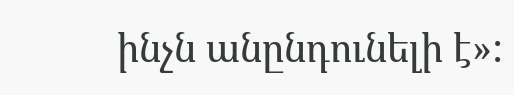ինչն անընդունելի է»: